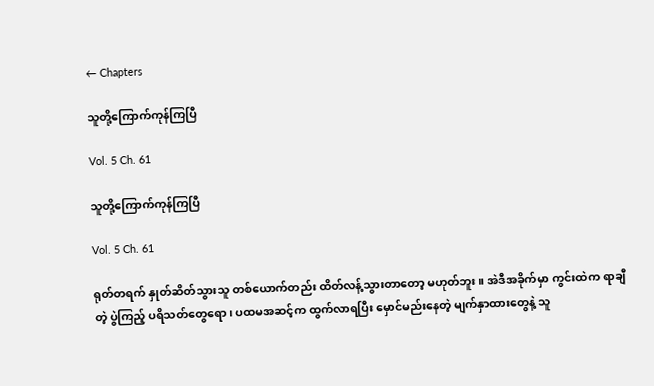← Chapters

သူတို့ကြောက်ကုန်ကြပြီ

Vol. 5 Ch. 61

သူတို့ကြောက်ကုန်ကြပြီ

Vol. 5 Ch. 61

ရုတ်တရက် နှုတ်ဆိတ်သွားသူ တစ်‌ယောက်တည်း ထိတ်လန့်သွားတာတော့ မဟုတ်ဘူး။ အဲဒီအခိုက်မှာ ကွင်းထဲက ရာချီတဲ့ ပွဲကြည့် ပရိသတ်တွေရော၊ ပထမအဆင့်က ထွက်လာရပြီး မှောင်မည်းနေတဲ့ မျက်နှာထားတွေနဲ့ သူ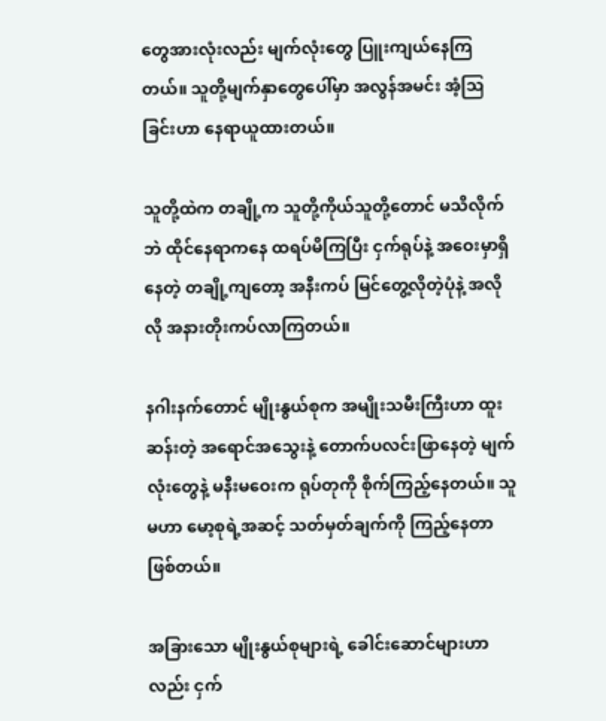တွေအားလုံးလည်း မျက်လုံးတွေ ပြူးကျယ်နေကြတယ်။ သူတို့မျက်နှာတွေပေါ်မှာ အလွန်အမင်း အံ့ဩခြင်းဟာ နေရာယူထားတယ်။

သူတို့ထဲက တချို့က သူတို့ကိုယ်သူတို့တောင် မသိလိုက်ဘဲ ထိုင်နေရာကနေ ထရပ်မိကြပြီး ငှက်ရုပ်နဲ့ အဝေးမှာရှိနေတဲ့ တချို့ကျတော့ အနီးကပ် မြင်တွေ့လိုတဲ့ပုံနဲ့ အလိုလို အနားတိုးကပ်လာကြတယ်။

နဂါးနက်တောင် မျိုးနွယ်စုက အမျိုးသမီးကြီးဟာ ထူးဆန်းတဲ့‌ အရောင်အသွေးနဲ့ တောက်ပလင်းဖြာနေတဲ့ မျက်လုံးတွေနဲ့ မနီးမဝေးက ရုပ်တုကို စိုက်ကြည့်နေတယ်။ သူမဟာ မော့စုရဲ့အဆင့် သတ်မှတ်ချက်ကို ကြည့်နေတာဖြစ်တယ်။

အခြားသော မျိုးနွယ်စုများရဲ့ ခေါင်းဆောင်များဟာလည်း ငှက်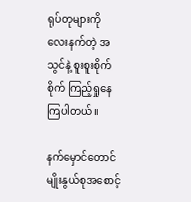ရုပ်တုများကို လေးနက်တဲ့ အသွင်နဲ့ စူးစူးစိုက်စိုက် ကြည့်ရှုနေကြပါတယ်။

နက်မှောင်တောင် မျိုးနွယ်စုအစောင့်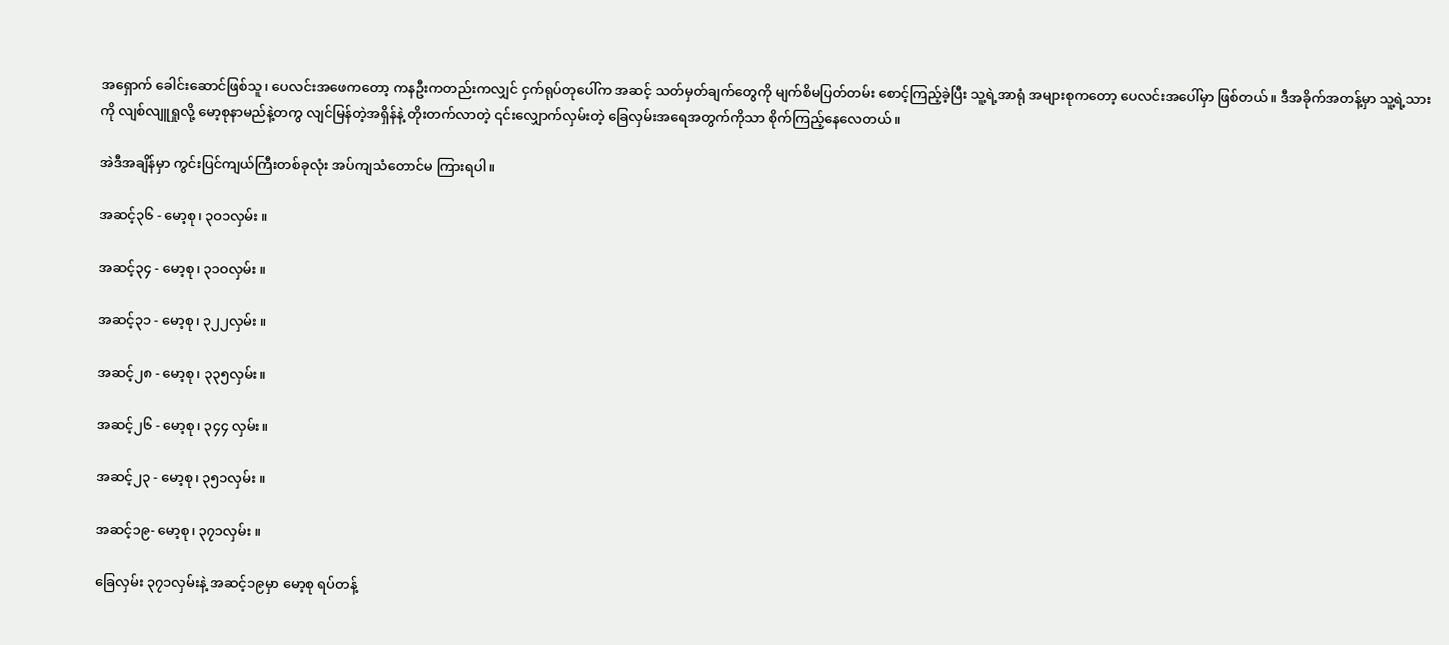အရှောက် ခေါင်းဆောင်ဖြစ်သူ၊ ပေလင်းအဖေကတော့ ကနဦးကတည်းကလျှင် ငှက်ရုပ်တုပေါ်က အဆင့် သတ်မှတ်ချက်တွေကို မျက်စိမပြတ်တမ်း စောင့်ကြည့်ခဲ့ပြီး သူ့ရဲ့အာရုံ အများစုကတော့ ပေလင်းအပေါ်မှာ ဖြစ်တယ်။ ဒီအခိုက်အတန့်မှာ သူ့ရဲ့သားကို လျစ်လျူရှုလို့ မော့စုနာမည်နဲ့တကွ လျင်မြန်တဲ့အရှိန်နဲ့ တိုးတက်လာတဲ့ ၎င်းလျှောက်လှမ်းတဲ့ ခြေလှမ်းအရေအတွက်ကိုသာ စိုက်ကြည့်နေလေတယ်။

အဲဒီအချိန်မှာ ကွင်းပြင်ကျယ်ကြီးတစ်ခုလုံး အပ်ကျသံတောင်မ ကြားရပါ။

အဆင့်၃၆ - မော့စု၊ ၃ဝ၁လှမ်း ။

အဆင့်၃၄ - မော့စု၊ ၃၁ဝလှမ်း ။

အဆင့်၃၁ - မော့စု၊ ၃၂၂လှမ်း ။

အဆင့်၂၈ - မော့စု၊ ၃၃၅လှမ်း။

အဆင့်၂၆ - မော့စု၊ ၃၄၄ လှမ်း။

အဆင့်၂၃ - မော့စု၊ ၃၅၁လှမ်း ။

အဆင့်၁၉- မော့စု၊ ၃၇၁လှမ်း ။

ခြေလှမ်း ၃၇၁လှမ်းနဲ့ အဆင့်၁၉မှာ မော့စု ရပ်တန့်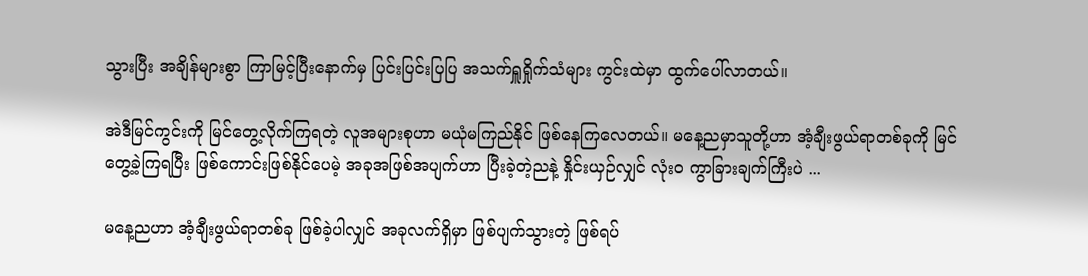သွားပြီး အချိန်များစွာ ကြာမြင့်ပြီးနောက်မှ ပြင်းပြင်းပြပြ အသက်ရှူရှိုက်သံများ ကွင်းထဲမှာ ထွက်ပေါ်လာတယ်။

အဲဒီမြင်ကွင်းကို မြင်တွေ့လိုက်ကြရတဲ့ လူအများစုဟာ မယုံမကြည်နိုင် ဖြစ်နေကြလေတယ်။ မနေ့ညမှာသူတို့ဟာ အံ့ချီးဖွယ်ရာတစ်ခုကို မြင်တွေ့ခဲ့ကြရပြီး ဖြစ်ကောင်းဖြစ်နိုင်ပေမဲ့ အခုအဖြစ်အပျက်ဟာ ပြီးခဲ့တဲ့ညနဲ့ နှိုင်းယှဉ်လျှင် လုံးဝ ကွာခြားချက်ကြီးပဲ ...

မနေ့ညဟာ အံ့ချီးဖွယ်ရာတစ်ခု ဖြစ်ခဲ့ပါလျှင် အခုလက်ရှိမှာ ဖြစ်ပျက်သွားတဲ့ ဖြစ်ရပ်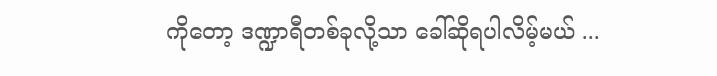ကိုတော့ ဒဏ္ဍာရီတစ်ခုလို့သာ ခေါ်ဆိုရပါလိမ့်မယ် ...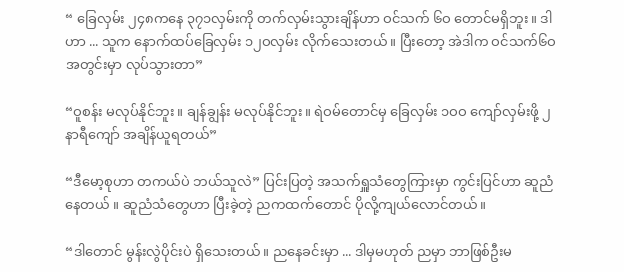“ ခြေလှမ်း ၂၄၈ကနေ ၃၇၁လှမ်းကို တက်လှမ်းသွားချိန်ဟာ ဝင်သက် ၆ဝ တောင်မရှိဘူး။ ဒါဟာ ... သူက နောက်ထပ်ခြေလှမ်း ၁၂ဝ‌လှမ်း လိုက်သေးတယ်။ ပြီးတော့ အဲဒါက ဝင်သက်၆ဝအတွင်းမှာ လုပ်သွားတာ”

“ဝူစန်း မလုပ်နိုင်ဘူး။ ချန်ချွန်း မလုပ်နိုင်ဘူး။ ရဲဝမ်တောင်မှ ခြေလှမ်း ၁ဝဝ ကျော်လှမ်းဖို့ ၂ နာရီကျော် အချိန်ယူရတယ်”

“ဒီမော့စုဟာ တကယ်ပဲ ဘယ်သူလဲ” ပြင်းပြတဲ့ အသက်ရှူသံတွေကြားမှာ ကွင်းပြင်ဟာ ဆူညံနေတယ် ။ ဆူညံသံတွေဟာ ပြီးခဲ့တဲ့ ညကထက်တောင် ပိုလို့ကျယ်လောင်တယ်။

“ဒါတောင် မွန်းလွဲပိုင်းပဲ ရှိသေးတယ်။ ညနေခင်းမှာ ... ဒါမှမဟုတ် ညမှာ ဘာဖြစ်ဦးမ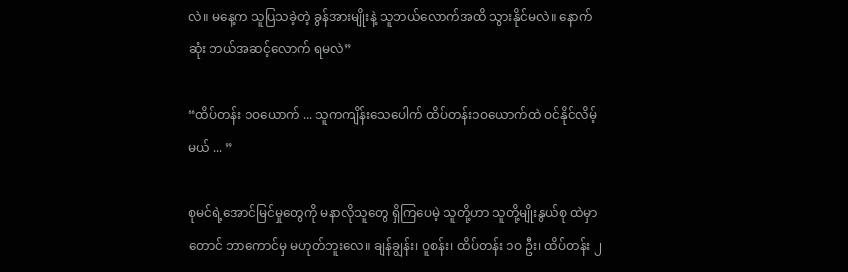လဲ။ မနေ့က သူပြသခဲ့တဲ့ ခွန်အားမျိုးနဲ့ သူဘယ်လောက်အထိ သွားနိုင်မလဲ။ နောက်ဆုံး ဘယ်အဆင့်‌လောက် ရမလဲ”

“ထိပ်တန်း ၁ဝယောက် ... သူကကျိန်းသေပေါက် ထိပ်တန်း၁ဝယောက်ထဲ ဝင်နိုင်လိမ့်မယ် ... ”

စုမင်ရဲ့အောင်မြင်မှုတွေကို မနာလိုသူတွေ ရှိကြပေမဲ့ သူတို့ဟာ သူတို့မျိုးနွယ်စု ထဲမှာတောင် ဘာကောင်မှ မဟုတ်ဘူးလေ။ ချန်ချွန်း၊ ဝူစန်း၊ ထိပ်တန်း ၁ဝ ဦး၊ ထိပ်တန်း ၂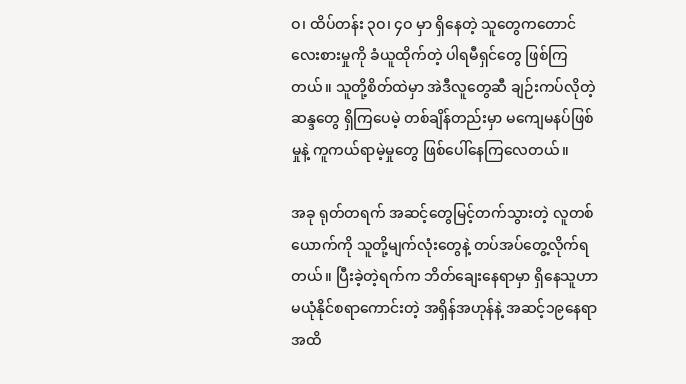ဝ၊ ထိပ်တန်း ၃ဝ၊ ၄ဝ မှာ ရှိနေတဲ့ သူတွေကတောင် လေးစားမှုကို ခံယူထိုက်တဲ့ ပါရမီရှင်တွေ ဖြစ်ကြတယ်။ သူတို့စိတ်ထဲမှာ အဲဒီလူတွေဆီ ချဉ်းကပ်လိုတဲ့ဆန္ဒတွေ ရှိကြပေမဲ့ တစ်ချိန်တည်းမှာ မကျေမနပ်ဖြစ်မှုနဲ့ ကူကယ်ရာမဲ့မှုတွေ ဖြစ်ပေါ်နေကြလေတယ်။

အခု ရုတ်တရက် အဆင့်တွေမြင့်တက်သွားတဲ့ လူတစ်ယောက်ကို သူတို့မျက်လုံးတွေနဲ့ တပ်အပ်တွေ့လိုက်ရတယ်။ ပြီးခဲ့တဲ့ရက်က ဘိတ်ချေးနေရာမှာ ရှိနေသူဟာ မယုံနိုင်စရာကောင်းတဲ့ အရှိန်အဟုန်နဲ့ အဆင့်၁၉နေရာအထိ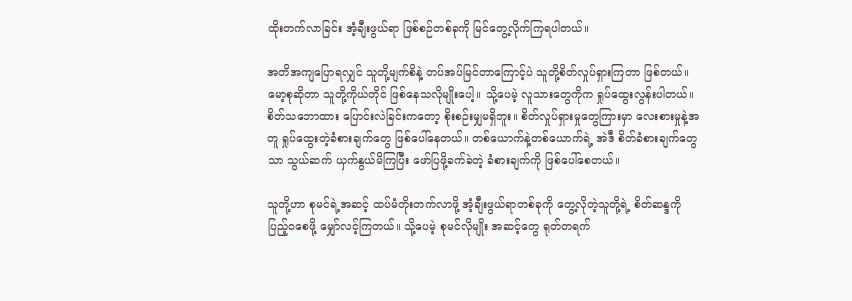ထိုးတက်လာခြင်း အံ့ချီးဖွယ်ရာ ဖြစ်စဉ်တစ်ခုကို မြင်တွေ့လိုက်ကြရပါတယ်။

အတိအကျပြောရလျှင် သူတို့မျက်စိနဲ့ တပ်အပ်မြင်တာကြောင့်ပဲ သူတို့စိတ်လှုပ်ရှားကြတာ ဖြစ်တယ်။ မော့စုဆိုတာ သူတို့ကိုယ်တိုင် ဖြစ်နေသလိုမျိုးပေါ့။ သို့ပေမဲ့ လူသားတွေကိုက ရှုပ်ထွေးလွန်းပါတယ်။ စိတ်သဘောထား ပြောင်းလဲခြင်းကတော့ စိုးစဉ်းမျှမရှိဘူး။ စိတ်လှုပ်ရှားမှုတွေကြားမှာ လေးစားမှုနဲ့အတူ ရှုပ်ထွေးတဲ့ခံစားချက်တွေ ဖြစ်ပေါ်နေတယ်။ တစ်ယောက်နဲ့တစ်ယောက်ရဲ့ အဲဒီ စိတ်ခံစားချက်တွေသာ သွယ်ဆက် ယှက်နွယ်မိကြပြီး ဖော်ပြဖို့ခက်ခဲတဲ့ ခံစားချက်ကို ဖြစ်ပေါ်စေတယ်။

သူတို့ဟာ စုမင်ရဲ့အဆင့် ထပ်မံတိုးတက်လာဖို့ အံ့ချီးဖွယ်ရာတစ်ခုကို တွေ့လိုတဲ့သူတို့ရဲ့ စိတ်ဆန္ဒကိုပြည့်ဝ‌စေဖို့ မျှော်လင့်ကြတယ်။ သို့ပေမဲ့ စုမင်လိုမျိုး အဆင့်တွေ ရုတ်တရက်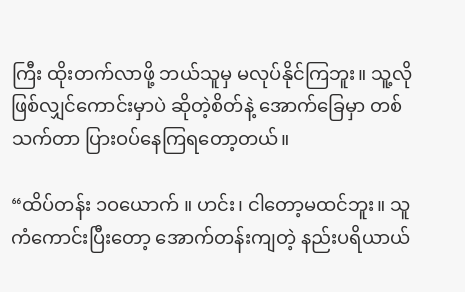ကြီး ထိုးတက်လာဖို့ ဘယ်သူမှ မလုပ်နိုင်ကြဘူး။ သူ့လိုဖြစ်လျှင်ကောင်းမှာပဲ ဆိုတဲ့စိတ်နဲ့ အောက်ခြေမှာ တစ်သက်တာ ပြားဝပ်နေကြရတော့တယ်။

“ထိပ်တန်း ၁ဝယောက် ။ ဟင်း၊ ငါတော့မထင်ဘူး။ သူကံကောင်းပြီးတော့ အောက်တန်းကျတဲ့ နည်းပရိယာယ်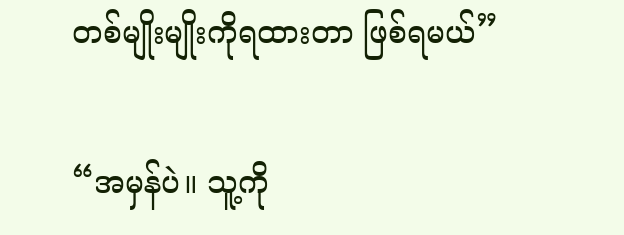တစ်မျိုးမျိုးကိုရထားတာ ဖြစ်ရမယ်”

“အမှန်ပဲ။ သူ့ကို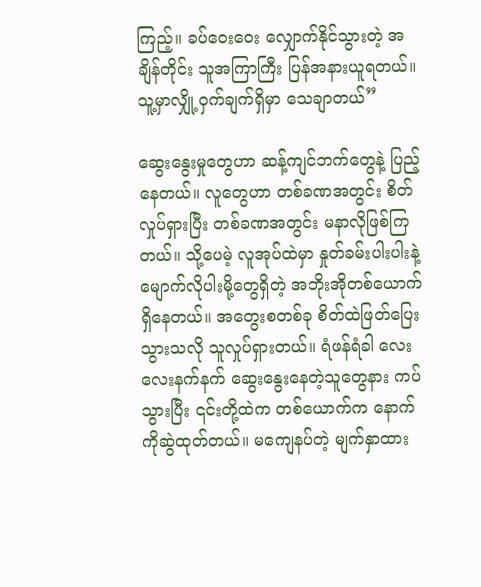ကြည့်။ ခပ်ဝေးဝေး လျှောက်နိုင်သွားတဲ့ အချိန်တိုင်း သူအကြာကြီး ပြန်အနားယူရတယ်။ သူ့မှာလျှို့ဝှက်ချက်ရှိမှာ သေချာတယ်”

ဆွေးနွေးမှုတွေဟာ ဆန့်ကျင်ဘက်တွေနဲ့ ပြည့်နေတယ်။ လူတွေဟာ တစ်ခဏအတွင်း စိတ်လှုပ်ရှားပြီး တစ်ခဏအတွင်း မနာလိုဖြစ်ကြတယ်။ သို့ပေမဲ့ လူအုပ်ထဲမှာ နှုတ်ခမ်းပါးပါးနဲ့ မျောက်လိုပါးမို့တွေရှိတဲ့ အဘိုးအိုတစ်ယောက် ရှိနေတယ်။ အတွေးစတစ်ခု စိတ်ထဲဖြတ်ပြေး သွားသလို သူလှုပ်ရှားတယ်။ ရံဖန်ရံခါ လေးလေးနက်နက် ဆွေးနွေးနေတဲ့သူတွေနား ကပ်သွားပြီး ၎င်းတို့ထဲက တစ်ယောက်က နောက်ကိုဆွဲထုတ်တယ်။ မကျေနပ်တဲ့ မျက်နှာထား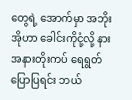တွေရဲ့ အောက်မှာ အဘိုးအိုဟာ ခေါင်းကိုငုံ့လို့ နားအနားတိုးကပ် ရေရွတ်ပြောပြရင်း ဘယ်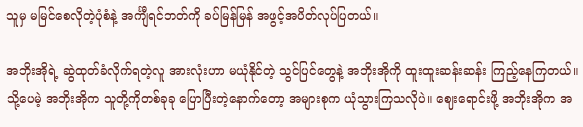သူမှ မမြင်စေလိုတဲ့ပုံစံနဲ့ အင်္ကျီရင်ဘတ်ကို ခပ်မြန်မြန် အဖွင့်အပိတ်လုပ်ပြတယ်။

အဘိုးအိုရဲ့ ဆွဲထုတ်ခံလိုက်ရတဲ့လူ အားလုံးဟာ မယုံနိုင်တဲ့ သွင်ပြင်တွေနဲ့ အဘိုးအိုကို ထူးထူးဆန်းဆန်း ကြည့်နေကြတယ်။ သို့ပေမဲ့ အဘိုးအိုက သူတို့ကိုတစ်ခုခု ပြောပြီးတဲ့နောက်‌တော့ အများစုက ယုံသွားကြသလိုပဲ။ ဈေးရောင်းဖို့ အဘိုးအိုက အ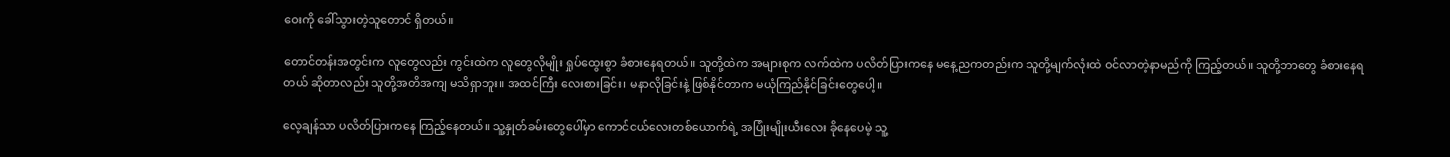ဝေးကို ခေါ်သွားတဲ့သူတောင် ရှိတယ်။

တောင်တန်းအတွင်းက လူတွေလည်း ကွင်းထဲက လူတွေလိုမျိုး ရှုပ်ထွေးစွာ ခံစားနေရတယ်။ သူတို့ထဲက အများစုက လက်ထဲက ပလိတ်ပြားကနေ မနေ့ညကတည်းက သူတို့မျက်လုံးထဲ ဝင်လာတဲ့နာမည်ကို ကြည့်တယ်။ သူတို့ဘာတွေ ခံစားနေရတယ် ဆိုတာလည်း သူတို့အတိအကျ မသိရှာဘူး။ အထင်ကြီး လေးစားခြင်း၊ မနာလိုခြင်းနဲ့ ဖြစ်နိုင်တာက မယုံကြည်နိုင်ခြင်းတွေပေါ့။

လေ့ချန်သာ ပလိတ်ပြားကနေ ကြည့်နေတယ်။ သူ့နှုတ်ခမ်းတွေပေါ်မှာ ကောင်ငယ်လေးတစ်ယောက်ရဲ့ အပြုံးမျိုး‌ယီးလေး ခိုနေပေမဲ့ သူ့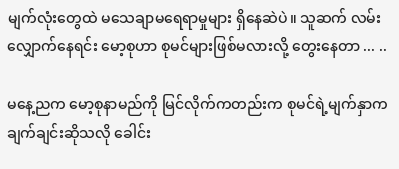မျက်လုံးတွေထဲ မသေချာမရေရာမှုများ ရှိနေဆဲပဲ။ သူဆက် လမ်းလျှောက်နေရင်း မော့စုဟာ စုမင်များဖြစ်မလားလို့ တွေးနေတာ ... ..

မနေ့ညက မော့စုနာမည်ကို မြင်လိုက်ကတည်းက စုမင်ရဲ့မျက်နှာက ချက်ချင်းဆိုသလို ခေါင်း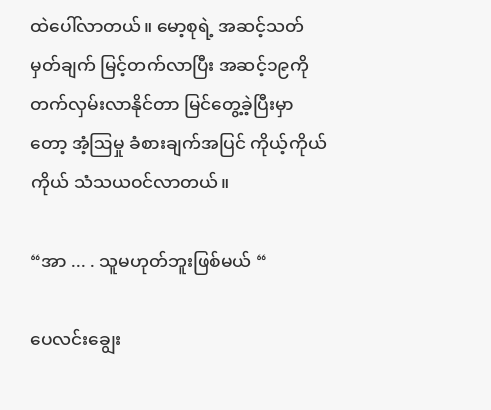ထဲပေါ်လာတယ်။ မော့စုရဲ့ အဆင့်သတ်မှတ်ချက် မြင့်တက်လာပြီး အဆင့်၁၉ကို တက်လှမ်းလာနိုင်တာ မြင်တွေ့ခဲ့ပြီးမှာတော့ အံ့ဩမှု ခံစားချက်အပြင် ကိုယ့်ကိုယ်ကိုယ် သံသယဝင်လာတယ်။

“အာ ... . သူမဟုတ်ဘူးဖြစ်မယ် “

ပေလင်းချွေး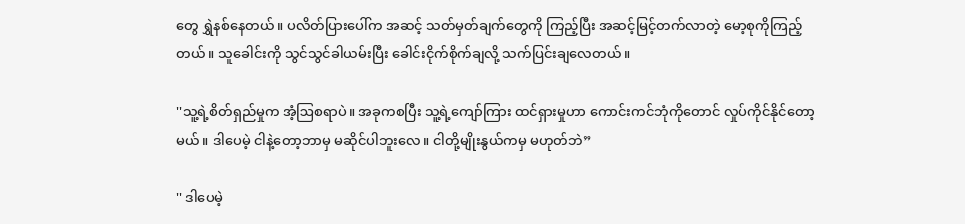တွေ ရွှဲနစ်နေတယ်။ ပလိတ်ပြားပေါ်က အဆင့် သတ်မှတ်ချက်တွေကို ကြည့်ပြီး အဆင့်မြင့်တက်လာတဲ့ မော့စုကိုကြည့်တယ်။ သူခေါင်းကို သွင်သွင်ခါယမ်းပြီး ခေါင်းငိုက်စိုက်ချလို့ သက်ပြင်းချလေတယ်။

''သူ့ရဲ့စိတ်ရှည်မှုက အံ့ဩစရာပဲ။ အခုကစပြီး သူ့ရဲ့ကျော်ကြား ထင်ရှားမှုဟာ ကောင်းကင်ဘုံကိုတောင် လှုပ်ကိုင်နိုင်တော့မယ်။ ဒါပေမဲ့ ငါနဲ့တော့ဘာမှ မဆိုင်ပါဘူးလေ။ ငါတို့မျိုးနွယ်ကမှ မဟုတ်ဘဲ”

'' ဒါပေမဲ့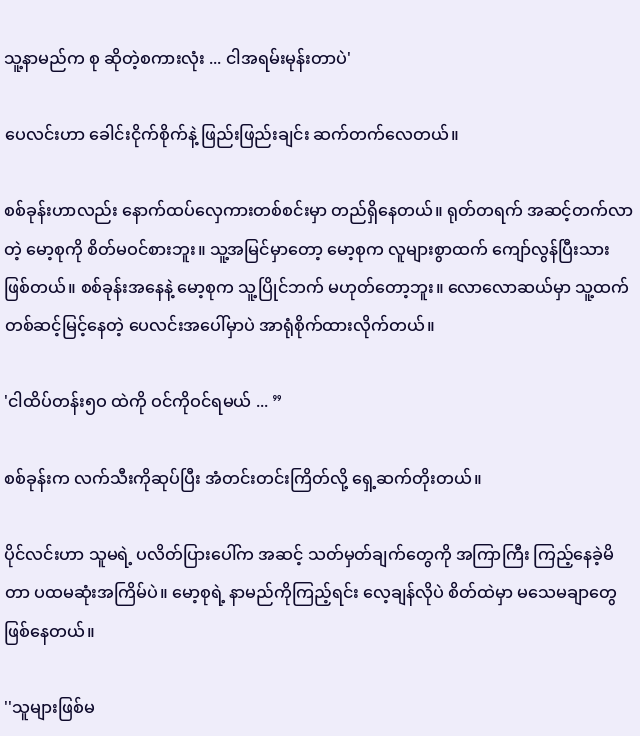သူ့နာမည်က စု ဆိုတဲ့စကားလုံး ... ငါအရမ်းမုန်းတာပဲ'

ပေလင်းဟာ ခေါင်းငိုက်စိုက်နဲ့ ဖြည်းဖြည်းချင်း ဆက်တက်လေတယ်။

စစ်ခုန်းဟာလည်း နောက်ထပ်လှေကားတစ်စင်းမှာ တည်ရှိ‌နေတယ်။ ရုတ်တရက် အဆင့်တက်လာတဲ့‌ မော့စုကို စိတ်မဝင်စားဘူး။ သူ့အမြင်မှာတော့ မော့စုက လူများစွာထက် ကျော်လွန်ပြီးသား ဖြစ်တယ်။ စစ်ခုန်းအနေနဲ့ ‌မော့စုက သူ့ပြိုင်ဘက် မဟုတ်တော့ဘူး။ လောလောဆယ်မှာ သူ့ထက်တစ်ဆင့်မြင့်နေတဲ့ ပေလင်းအပေါ်မှာပဲ အာရုံစိုက်ထားလိုက်တယ်။

'ငါထိပ်တန်း၅ဝ ထဲကို ဝင်ကိုဝင်ရမယ် ... ”

စစ်ခုန်းက လက်သီးကိုဆုပ်ပြီး အံတင်းတင်းကြိတ်လို့ ရှေ့ဆက်တိုးတယ်။

ပိုင်လင်းဟာ သူမရဲ့ ပလိတ်ပြားပေါ်က အဆင့် သတ်မှတ်ချက်တွေကို အကြာကြီး ကြည့်‌နေခဲ့မိတာ ပထမဆုံးအကြိမ်ပဲ။ မော့စုရဲ့ နာမည်ကိုကြည့်ရင်း လေ့ချန်လိုပဲ စိတ်ထဲမှာ မသေမချာတွေဖြစ်နေတယ်။

''သူများဖြစ်မ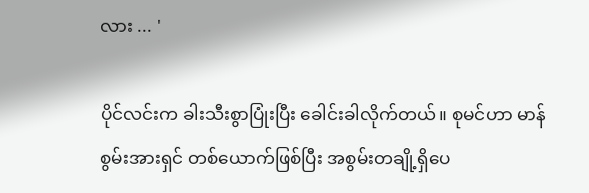လား ... '

ပိုင်လင်းက ခါးသီးစွာပြုံးပြီး ခေါင်းခါလိုက်တယ်။ စုမင်ဟာ မာန်စွမ်းအားရှင် တစ်ယောက်ဖြစ်ပြီး အစွမ်းတချို့ရှိပေ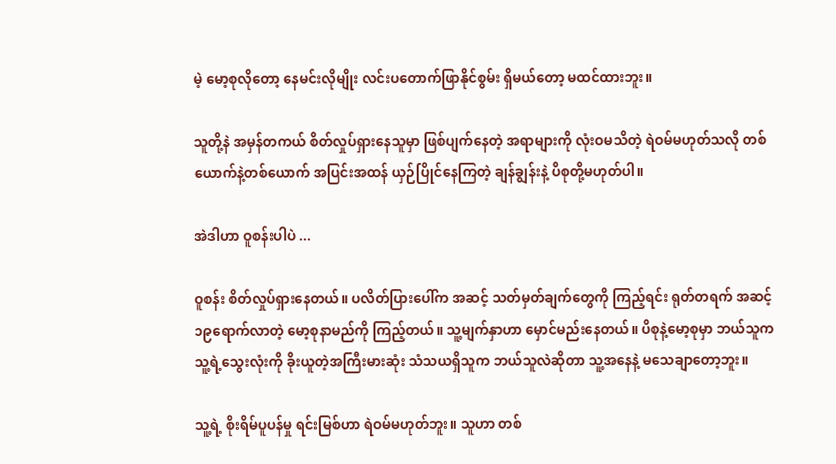မဲ့ မော့စုလိုတော့ နေမင်းလိုမျိုး လင်းပတောက်ဖြာနိုင်စွမ်း ရှိမယ်တော့ မထင်ထားဘူး။

သူတို့နဲ အမှန်တကယ် စိတ်လှုပ်ရှားနေသူမှာ ဖြစ်ပျက်နေတဲ့ အရာများကို လုံးဝမသိတဲ့ ရဲဝမ်မဟုတ်သလို တစ်ယောက်နဲ့တစ်ယောက် အပြင်းအထန် ယှဉ်ပြိုင်နေကြတဲ့ ချန်ချွန်းနဲ့ ပိစုတို့မဟုတ်ပါ။

အဲဒါဟာ ဝူစန်းပါပဲ ...

ဝူစန်း စိတ်လှုပ်ရှားနေတယ်။ ပလိတ်ပြားပေါ်က အဆင့် သတ်မှတ်ချက်တွေကို ကြည့်ရင်း ရုတ်တရက် အဆင့်၁၉ရောက်လာတဲ့ မော့စုနာမည်ကို ကြည့်တယ်။ သူ့မျက်နှာဟာ မှောင်မည်းနေတယ်။ ပိစုနဲ့မော့စုမှာ ဘယ်သူက သူ့ရဲ့သွေးလုံးကို ခိုးယူတဲ့အကြီးမားဆုံး သံသယရှိသူက ဘယ်သူလဲဆိုတာ သူ့အနေနဲ့ မသေချာတော့ဘူး။

သူ့ရဲ့ စိုးရိမ်ပူပန်မှု ရင်းမြစ်ဟာ ရဲဝမ်မဟုတ်ဘူး။ သူဟာ တစ်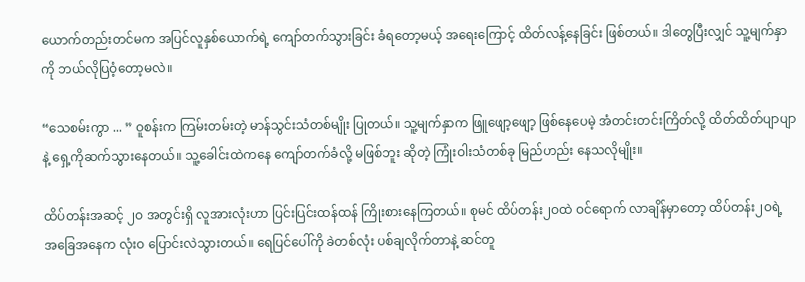ယောက်တည်းတင်မက အပြင်လူနှစ်ယောက်ရဲ့ ကျော်တက်သွားခြင်း ခံရတော့မယ့် အရေးကြောင့် ထိတ်လန့်နေခြင်း ဖြစ်တယ်။ ဒါတွေပြီးလျှင် သူ့မျက်နှာကို ဘယ်လိုပြဝံ့တော့မလဲ။

“သေစမ်းကွာ ... ” ဝူစန်းက ကြမ်းတမ်းတဲ့ မာန်သွင်းသံတစ်မျိုး ပြုတယ်။ သူ့မျက်နှာက ဖြူဖျော့ဖျော့‌ ဖြစ်နေပေမဲ့ အံတင်းတင်းကြိတ်လို့ ထိတ်ထိတ်ပျာပျာနဲ့ ရှေ့ကိုဆက်သွားနေတယ်။ သူ့ခေါင်းထဲကနေ ကျော်တက်ခံလို့ မဖြစ်ဘူး‌ ဆိုတဲ့ ကြုံးဝါးသံတစ်ခု မြည်ဟည်း‌ နေသလိုမျိုး။

ထိပ်တန်းအဆင့် ၂ဝ အတွင်းရှိ လူအားလုံးဟာ ပြင်းပြင်းထန်ထန် ကြိုးစားနေကြတယ်။ စုမင် ထိပ်တန်း၂ဝထဲ ဝင်ရောက် လာချိန်မှာတော့ ထိပ်တန်း၂ဝရဲ့ အခြေအနေက လုံးဝ ပြောင်းလဲသွားတယ်။ ရေပြင်ပေါ်ကို ခဲတစ်လုံး ပစ်ချလိုက်တာနဲ့ ဆင်တူ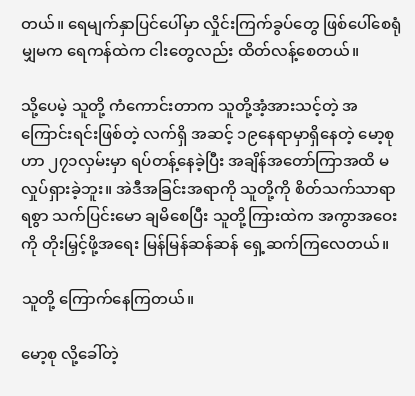တယ်။ ရေမျက်နှာပြင်ပေါ်မှာ လှိုင်းကြက်ခွပ်တွေ ဖြစ်ပေါ်စေရုံမျှမက ရေကန်ထဲက ငါးတွေလည်း ထိတ်လန့်စေတယ်။

သို့ပေမဲ့ သူတို့ ကံကောင်းတာက သူတို့အံ့အားသင့်တဲ့ အကြောင်းရင်းဖြစ်တဲ့ လက်ရှိ အဆင့် ၁၉နေရာမှာရှိနေတဲ့ မော့စုဟာ ၂၇၁လှမ်းမှာ ရပ်တန့်နေခဲ့ပြီး အချိန်အတော်ကြာအထိ မလှုပ်ရှားခဲ့ဘူး။ အဲဒီအခြင်းအရာကို သူတို့ကို စိတ်သက်သာရာရစွာ သက်ပြင်းမော ချမိစေပြီး သူတို့ကြားထဲက အကွာအဝေးကို တိုးမြှင့်ဖို့အရေး မြန်မြန်ဆန်ဆန် ရှေ့ဆက်ကြလေတယ်။

သူတို့ ကြောက်‌နေကြတယ်။

မော့စု လို့ခေါ်တဲ့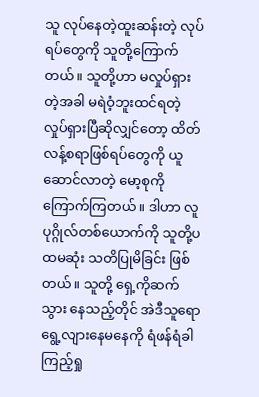သူ လုပ်နေတဲ့ထူးဆန်းတဲ့ လုပ်ရပ်တွေကို သူတို့ကြောက်တယ်။ သူတို့ဟာ မလှုပ်ရှားတဲ့အခါ မရဲဝံ့ဘူးထင်ရတဲ့ လှုပ်ရှားပြီဆိုလျှင်တော့ ထိတ်လန့်စရာဖြစ်ရပ်တွေကို ယူဆောင်လာတဲ့ မော့စုကိုကြောက်ကြတယ်။ ဒါဟာ လူပုဂ္ဂိုလ်တစ်ယောက်ကို သူတို့ပထမဆုံး သတိပြုမိခြင်း ဖြစ်တယ်။ သူတို့ ရှေ့ကိုဆက်သွား နေသည့်တိုင် အဲဒီသူရော ရွေ့လျားနေမနေကို ရံဖန်ရံခါကြည့်ရှု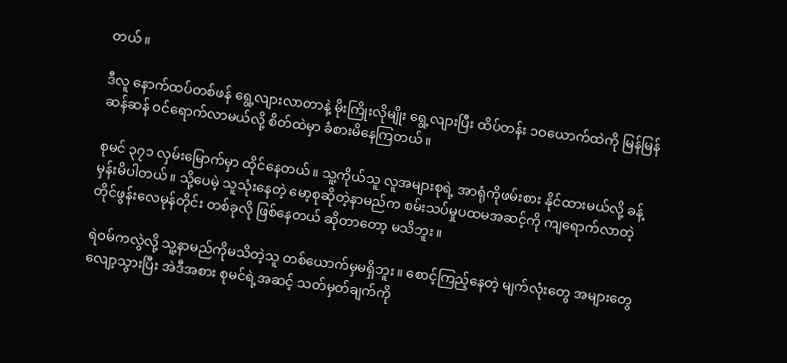တယ်။

ဒီလူ နောက်ထပ်တစ်ဖန် ရွေ့လျားလာတာနဲ့ မိုးကြိုးလိုမျိုး ရွေ့လျားပြီး ထိပ်တန်း ၁ဝယောက်ထဲကို မြန်မြန်ဆန်ဆန် ဝင်ရောက်လာမယ်လို့ စိတ်ထဲမှာ ခံစားမိနေကြတယ်။

စုမင် ၃၇၁ လှမ်းမြောက်မှာ ထိုင်နေတယ်။ သူ့ကိုယ်သူ လူအများစုရဲ့ အာရုံကိုဖမ်းစား နိုင်ထားမယ်လို့ ခန့်မှန်းမိပါတယ်။ သို့‌ပေမဲ့ သူသုံးနေတဲ့ မော့စုဆိုတဲ့နာမည်က စမ်းသပ်မှုပထမအဆင့်ကို ကျရောက်လာတဲ့ တိုင်‌ဖွန်းလေမုန်တိုင်း တစ်ခုလို ဖြစ်‌နေတယ် ဆိုတာတော့ မသိဘူး။

ရဲဝမ်ကလွဲလို့ သူ့နာမည်ကိုမသိတဲ့သူ တစ်ယောက်မှမရှိဘူး။ စောင့်ကြည့်နေတဲ့ မျက်လုံးတွေ အများတွေလျော့သွားပြီး အဲဒီအစား စုမင်ရဲ့အဆင့် သတ်မှတ်ချက်ကို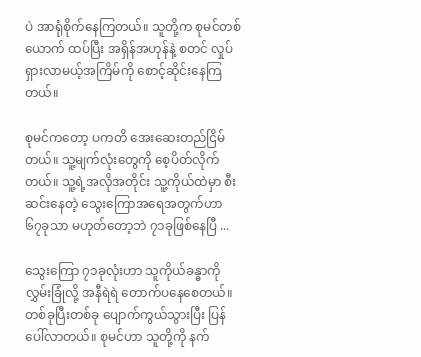ပဲ အာရုံစိုက်နေကြတယ်။ သူတို့က စုမင်တစ်ယောက် ထပ်ပြီး အရှိန်အဟုန်နဲ့ စတင် လှုပ်ရှားလာမယ့်အကြိမ်ကို စောင့်ဆိုင်းနေကြတယ်။

စုမင်ကတော့ ပကတိ အေးဆေးတည်ငြိမ်တယ်။ သူ့မျက်လုံးတွေကို‌ စေ့ပိတ်လိုက်တယ်။ သူ့ရဲ့အလိုအတိုင်း သူ့ကိုယ်ထဲမှာ စီးဆင်းနေတဲ့ သွေးကြောအရေအတွက်ဟာ ၆၇ခုသာ မဟုတ်တော့ဘဲ ၇၁ခုဖြစ်နေပြီ ...

သွေးကြော ၇၁ခုလုံးဟာ သူကိုယ်ခန္ဓာကို လွှမ်းခြုံလို့ အနီရဲရဲ တောက်ပနေစေတယ်။ တစ်ခုပြီးတစ်ခု ပျောက်ကွယ်သွားပြီး ပြန်ပေါ်လာတယ်။ စုမင်ဟာ သူတို့ကို နက်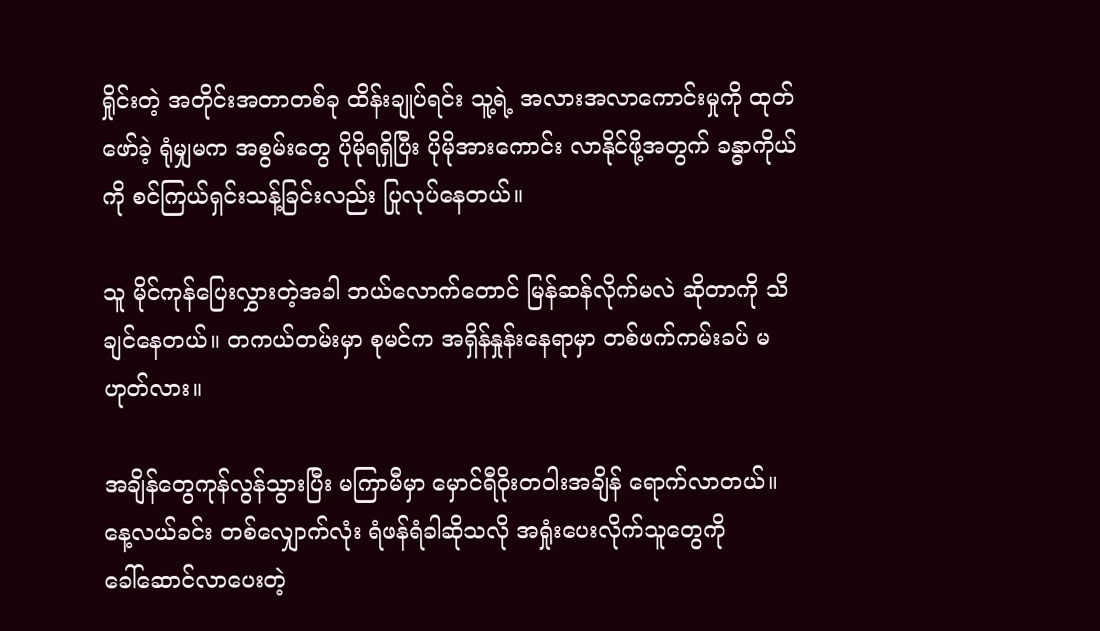ရှိုင်းတဲ့ အတိုင်းအတာတစ်ခု ထိန်းချုပ်ရင်း သူ့ရဲ့ အလားအလာကောင်းမှုကို ထုတ်ဖော်ခဲ့ ရုံမျှမက အစွမ်းတွေ ပိုမိုရရှိပြီး ပိုမိုအားကောင်း လာနိုင်ဖို့အတွက် ခန္ဓာကိုယ်ကို စင်ကြယ်ရှင်းသန့်ခြင်းလည်း ပြုလုပ်နေတယ်။

သူ မိုင်ကုန်ပြေးလွှားတဲ့အခါ ဘယ်လောက်တောင် မြန်ဆန်လိုက်မလဲ ဆိုတာကို သိချင်နေတယ်။ တကယ်တမ်းမှာ စုမင်က အရှိန်နှုန်းနေရာမှာ တစ်ဖက်ကမ်းခပ် မဟုတ်လား။

အချိန်တွေကုန်လွန်သွားပြီး မကြာမီမှာ မှောင်ရီဝိုးတဝါးအချိန် ရောက်လာတယ်။ နေ့လယ်ခင်း တစ်လျှောက်လုံး ရံဖန်ရံခါဆိုသလို အရှုံးပေးလိုက်သူတွေကို ခေါ်‌ဆောင်လာပေးတဲ့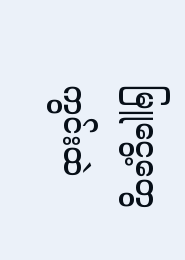မြူငွေ့တွေ ကွင်းထဲ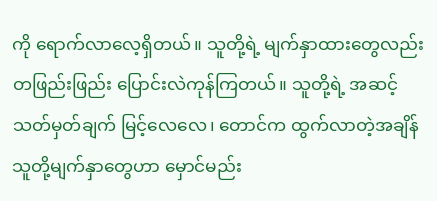ကို ရောက်လာလေ့ရှိတယ်။ သူတို့ရဲ့ မျက်နှာထား‌တွေလည်း တဖြည်းဖြည်း ပြောင်းလဲကုန်ကြတယ်။ သူတို့ရဲ့ အဆင့်သတ်မှတ်ချက် မြင့်လေလေ၊ တောင်က ထွက်လာတဲ့အချိန် သူတို့မျက်နှာတွေဟာ မှောင်မည်း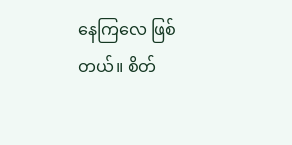နေကြလေ ဖြစ်တယ်။ စိတ်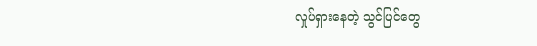လှုပ်ရှားနေတဲ့ သွင်ပြင်တွေ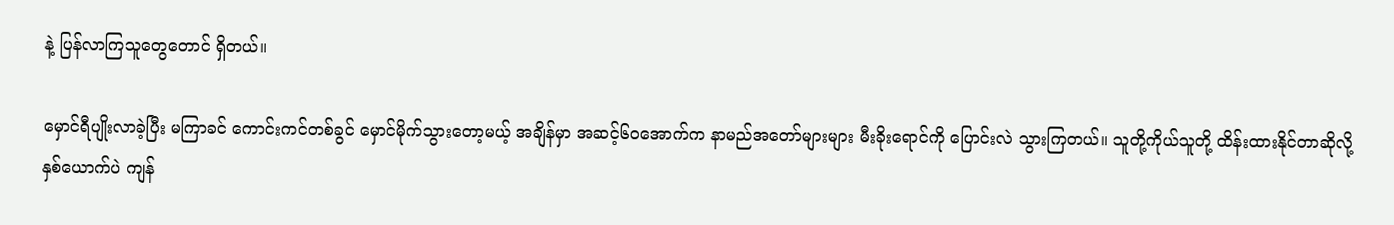နဲ့ ပြန်လာကြသူတွေတောင် ရှိတယ်။

မှောင်ရီပျိုးလာခဲ့ပြီး မကြာခင် ကောင်းကင်တစ်ခွင် မှောင်မိုက်သွားတော့မယ့် အချိန်မှာ အဆင့်၆ဝအောက်က နာမည်အတော်များများ မီးခိုးရောင်ကို ပြောင်းလဲ သွားကြတယ်။ သူတို့ကိုယ်သူတို့ ထိန်းထားနိုင်တာဆိုလို့ နှစ်ယောက်ပဲ ကျန်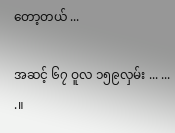တော့တယ် ...

အဆင့် ၆၇ ဝူလ ၁၅၉လှမ်း ... ... .။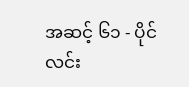အဆင့် ၆၁ - ပိုင်လင်း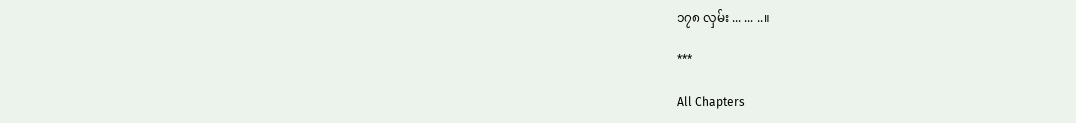၁၇၈ လှမ်း ... ... ..။

***

All Chapters